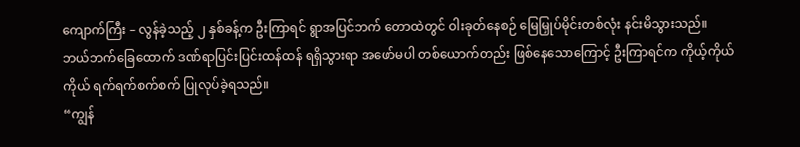ကျောက်ကြီး – လွန်ခဲ့သည့် ၂ နှစ်ခန့်က ဦးကြာရင် ရွာအပြင်ဘက် တောထဲတွင် ဝါးခုတ်နေစဉ် မြေမြှုပ်မိုင်းတစ်လုံး နင်းမိသွားသည်။
ဘယ်ဘက်ခြေထောက် ဒဏ်ရာပြင်းပြင်းထန်ထန် ရရှိသွားရာ အဖော်မပါ တစ်ယောက်တည်း ဖြစ်နေသောကြောင့် ဦးကြာရင်က ကိုယ့်ကိုယ်ကိုယ် ရက်ရက်စက်စက် ပြုလုပ်ခဲ့ရသည်။
“ကျွန်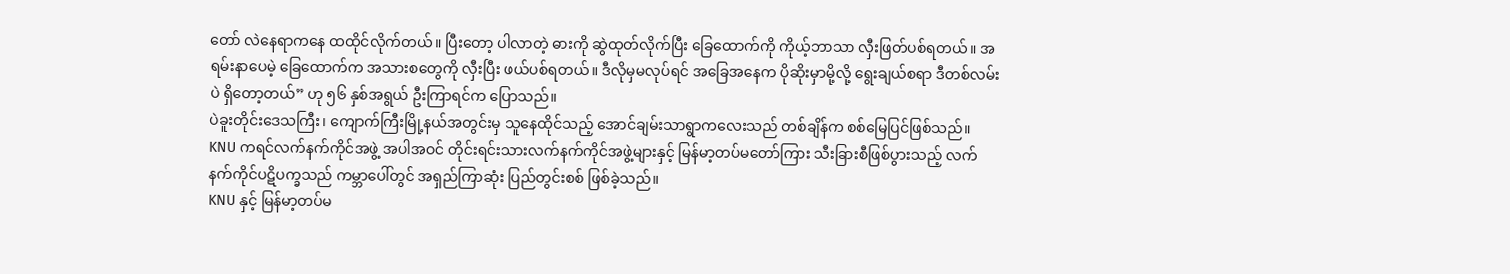တော် လဲနေရာကနေ ထထိုင်လိုက်တယ်။ ပြီးတော့ ပါလာတဲ့ ဓားကို ဆွဲထုတ်လိုက်ပြီး ခြေထောက်ကို ကိုယ့်ဘာသာ လှီးဖြတ်ပစ်ရတယ်။ အရမ်းနာပေမဲ့ ခြေထောက်က အသားစတွေကို လှီးပြီး ဖယ်ပစ်ရတယ်။ ဒီလိုမှမလုပ်ရင် အခြေအနေက ပိုဆိုးမှာမို့လို့ ရွေးချယ်စရာ ဒီတစ်လမ်းပဲ ရှိတော့တယ်” ဟု ၅၆ နှစ်အရွယ် ဦးကြာရင်က ပြောသည်။
ပဲခူးတိုင်းဒေသကြီး၊ ကျောက်ကြီးမြို့နယ်အတွင်းမှ သူနေထိုင်သည့် အောင်ချမ်းသာရွာကလေးသည် တစ်ချိန်က စစ်မြေပြင်ဖြစ်သည်။ KNU ကရင်လက်နက်ကိုင်အဖွဲ့ အပါအဝင် တိုင်းရင်းသားလက်နက်ကိုင်အဖွဲ့များနှင့် မြန်မာ့တပ်မတော်ကြား သီးခြားစီဖြစ်ပွားသည့် လက်နက်ကိုင်ပဋိပက္ခသည် ကမ္ဘာပေါ်တွင် အရှည်ကြာဆုံး ပြည်တွင်းစစ် ဖြစ်ခဲ့သည်။
KNU နှင့် မြန်မာ့တပ်မ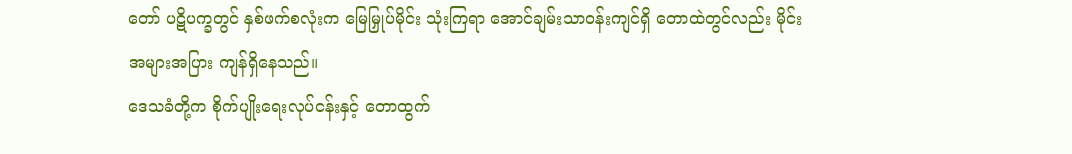တော် ပဋိပက္ခတွင် နှစ်ဖက်စလုံးက မြေမြှုပ်မိုင်း သုံးကြရာ အောင်ချမ်းသာဝန်းကျင်ရှိ တောထဲတွင်လည်း မိုင်းအများအပြား ကျန်ရှိနေသည်။
ဒေသခံတို့က စိုက်ပျိုးရေးလုပ်ငန်းနှင့် တောထွက်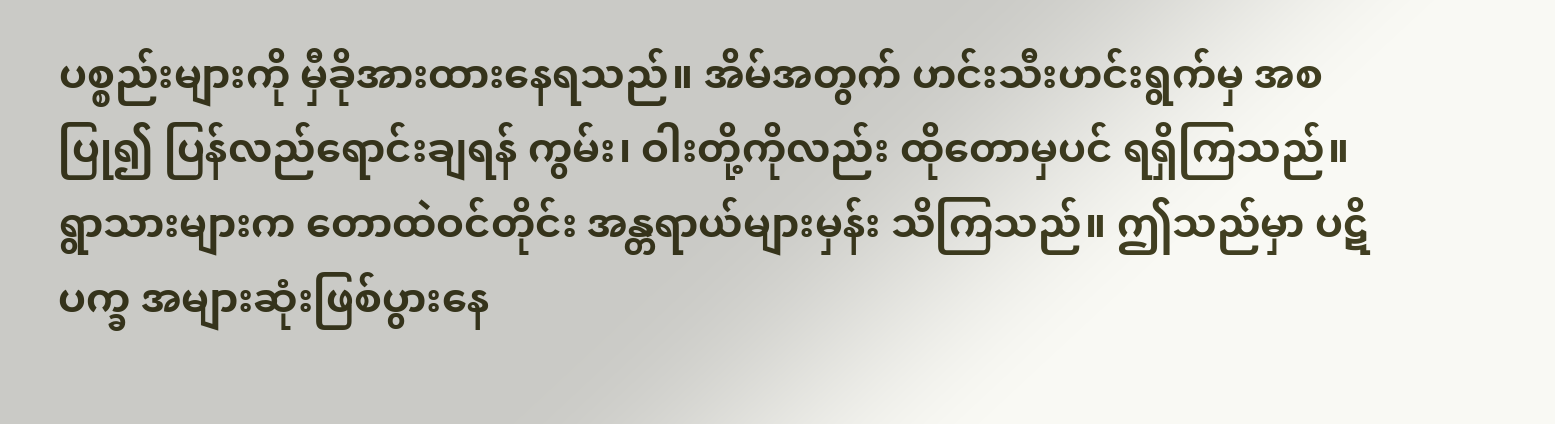ပစ္စည်းများကို မှီခိုအားထားနေရသည်။ အိမ်အတွက် ဟင်းသီးဟင်းရွက်မှ အစပြု၍ ပြန်လည်ရောင်းချရန် ကွမ်း၊ ဝါးတို့ကိုလည်း ထိုတောမှပင် ရရှိကြသည်။
ရွာသားများက တောထဲဝင်တိုင်း အန္တရာယ်များမှန်း သိကြသည်။ ဤသည်မှာ ပဋိပက္ခ အများဆုံးဖြစ်ပွားနေ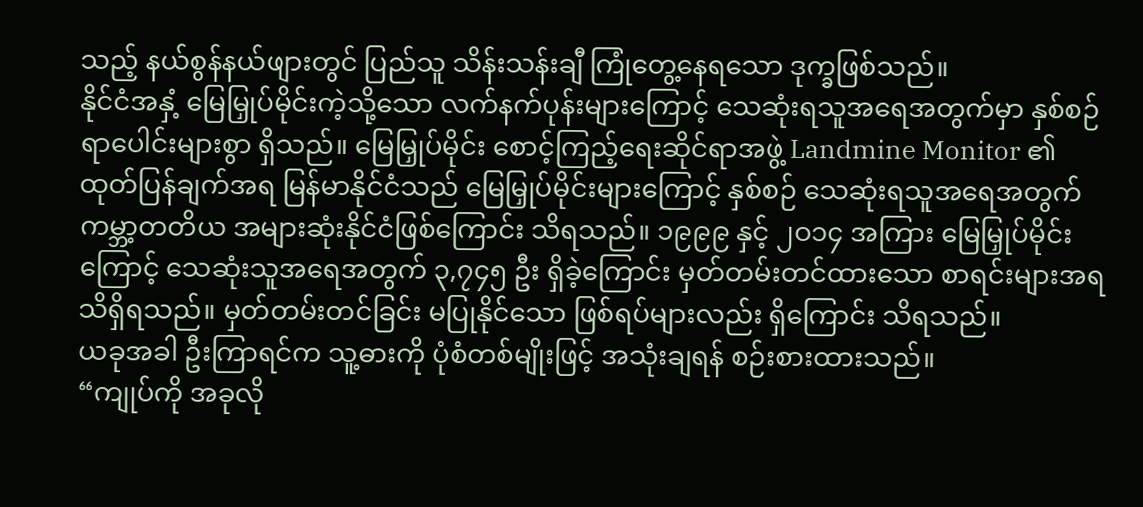သည့် နယ်စွန်နယ်ဖျားတွင် ပြည်သူ သိန်းသန်းချီ ကြုံတွေ့နေရသော ဒုက္ခဖြစ်သည်။
နိုင်ငံအနှံ့ မြေမြှုပ်မိုင်းကဲ့သို့သော လက်နက်ပုန်းများကြောင့် သေဆုံးရသူအရေအတွက်မှာ နှစ်စဉ် ရာပေါင်းများစွာ ရှိသည်။ မြေမြှုပ်မိုင်း စောင့်ကြည့်ရေးဆိုင်ရာအဖွဲ့ Landmine Monitor ၏ ထုတ်ပြန်ချက်အရ မြန်မာနိုင်ငံသည် မြေမြှုပ်မိုင်းများကြောင့် နှစ်စဉ် သေဆုံးရသူအရေအတွက် ကမ္ဘာ့တတိယ အများဆုံးနိုင်ငံဖြစ်ကြောင်း သိရသည်။ ၁၉၉၉ နှင့် ၂ဝ၁၄ အကြား မြေမြှုပ်မိုင်းကြောင့် သေဆုံးသူအရေအတွက် ၃,၇၄၅ ဦး ရှိခဲ့ကြောင်း မှတ်တမ်းတင်ထားသော စာရင်းများအရ သိရှိရသည်။ မှတ်တမ်းတင်ခြင်း မပြုနိုင်သော ဖြစ်ရပ်များလည်း ရှိကြောင်း သိရသည်။
ယခုအခါ ဦးကြာရင်က သူ့ဓားကို ပုံစံတစ်မျိုးဖြင့် အသုံးချရန် စဉ်းစားထားသည်။
“ကျုပ်ကို အခုလို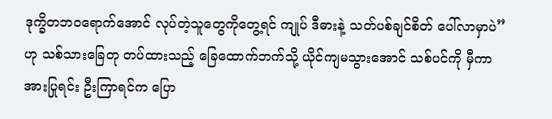ဒုက္ခိတဘဝရောက်အောင် လုပ်တဲ့သူတွေကိုတွေ့ရင် ကျုပ် ဒီဓားနဲ့ သတ်ပစ်ချင်စိတ် ပေါ်လာမှာပဲ” ဟု သစ်သားခြေတု တပ်ထားသည့် ခြေထောက်ဘက်သို့ ယိုင်ကျမသွားအောင် သစ်ပင်ကို မှီကာ အားပြုရင်း ဦးကြာရင်က ပြော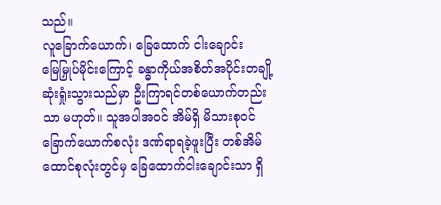သည်။
လူခြောက်ယောက်၊ ခြေထောက် ငါးချောင်း
မြေမြှုပ်မိုင်းကြောင့် ခန္ဓာကိုယ်အစိတ်အပိုင်းတချို့ ဆုံးရှုံးသွားသည်မှာ ဦးကြာရင်တစ်ယောက်တည်းသာ မဟုတ်။ သူအပါအဝင် အိမ်ရှိ မိသားစုဝင် ခြောက်ယောက်စလုံး ဒဏ်ရာရခဲ့ဖူးပြီး တစ်အိမ်ထောင်စုလုံးတွင်မှ ခြေထောက်ငါးချောင်းသာ ရှိ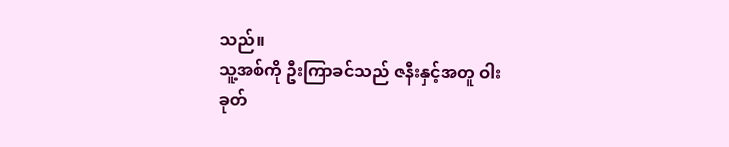သည်။
သူ့အစ်ကို ဦးကြာခင်သည် ဇနီးနှင့်အတူ ဝါးခုတ်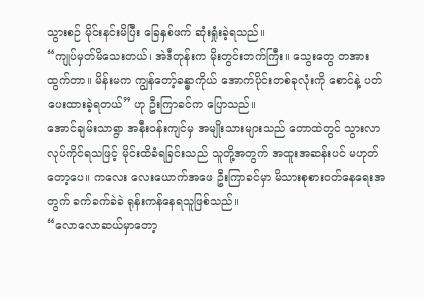သွားစဉ် မိုင်းနင်းမိပြီး ခြေနှစ်ဖက် ဆုံးရှုံးခဲ့ရသည်။
“ကျုပ်မှတ်မိသေးတယ်၊ အဲဒီတုန်းက မိုးတွင်းဘက်ကြီး။ သွေးတွေ တအားထွက်တာ။ မိန်းမက ကျွန်တော့်ခန္ဓာကိုယ် အောက်ပိုင်းတစ်ခုလုံးကို စောင်နဲ့ ပတ်ပေးထားခဲ့ရတယ်” ဟု ဦးကြာခင်က ပြောသည်။
အောင်ချမ်းသာရွာ အနီးဝန်းကျင်မှ အမျိုးသားများသည် တောထဲတွင် သွားလာလုပ်ကိုင်ရသဖြင့် မိုင်းထိခံရခြင်းသည် သူတို့အတွက် အထူးအဆန်းပင် မဟုတ်တော့ပေ။ ကလေး လေးယောက်အဖေ ဦးကြာခင်မှာ မိသားစုစားဝတ်နေရေးအတွက် ခက်ခက်ခဲခဲ ရုန်းကန်နေရသူဖြစ်သည်။
“လောလောဆယ်မှာတော့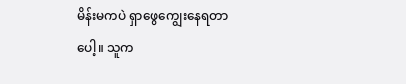မိန်းမကပဲ ရှာဖွေကျွေးနေရတာပေါ့။ သူက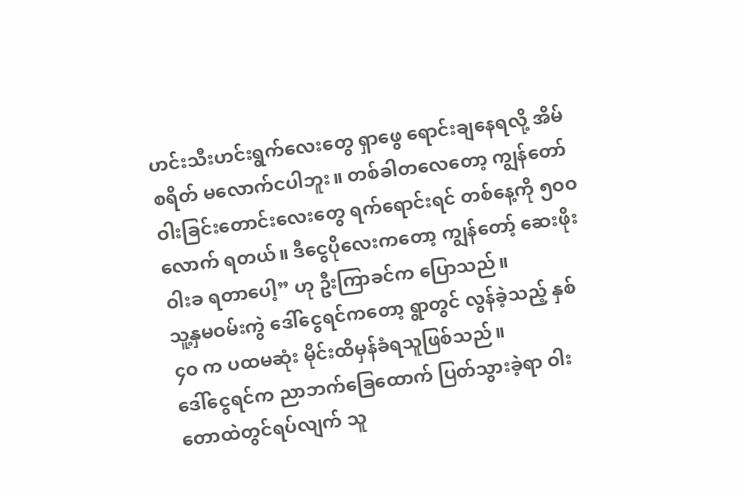ဟင်းသီးဟင်းရွက်လေးတွေ ရှာဖွေ ရောင်းချနေရလို့ အိမ်စရိတ် မလောက်ငပါဘူး။ တစ်ခါတလေတော့ ကျွန်တော် ဝါးခြင်းတောင်းလေးတွေ ရက်ရောင်းရင် တစ်နေ့ကို ၅ဝဝ လောက် ရတယ်။ ဒီငွေပိုလေးကတော့ ကျွန်တော့် ဆေးဖိုးဝါးခ ရတာပေါ့” ဟု ဦးကြာခင်က ပြောသည်။
သူ့နှမဝမ်းကွဲ ဒေါ်ငွေရင်ကတော့ ရွာတွင် လွန်ခဲ့သည့် နှစ် ၄ဝ က ပထမဆုံး မိုင်းထိမှန်ခံရသူဖြစ်သည်။
ဒေါ်ငွေရင်က ညာဘက်ခြေထောက် ပြတ်သွားခဲ့ရာ ဝါးတောထဲတွင်ရပ်လျက် သူ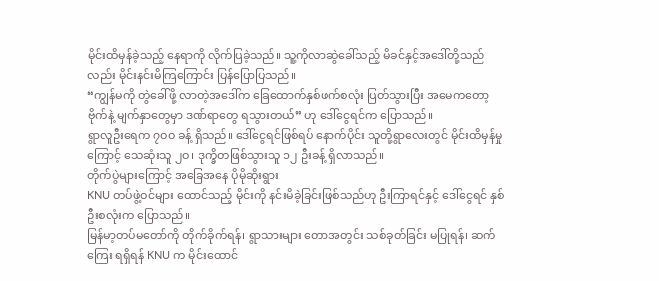မိုင်းထိမှန်ခဲ့သည့် နေရာကို လိုက်ပြခဲ့သည်။ သူ့ကိုလာဆွဲခေါ်သည့် မိခင်နှင့်အဒေါ်တို့သည်လည်း မိုင်းနင်းမိကြကြောင်း ပြန်ပြောပြသည်။
“ကျွန်မကို တွဲခေါ်ဖို့ လာတဲ့အဒေါ်က ခြေထောက်နှစ်ဖက်စလုံး ပြတ်သွားပြီး အမေကတော့ ဗိုက်နဲ့ မျက်နှာတွေမှာ ဒဏ်ရာတွေ ရသွားတယ်” ဟု ဒေါ်ငွေရင်က ပြောသည်။
ရွာလူဦးရေက ၇ဝဝ ခန့် ရှိသည်။ ဒေါ်ငွေရင်ဖြစ်ရပ် နောက်ပိုင်း သူတို့ရွာလေးတွင် မိုင်းထိမှန်မှုကြောင့် သေဆုံးသူ ၂ဝ၊ ဒုက္ခိတဖြစ်သွားသူ ၁၂ ဦးခန့် ရှိလာသည်။
တိုက်ပွဲများကြောင့် အခြေအနေ ပိုမိုဆိုးရွား
KNU တပ်ဖွဲ့ဝင်များ ထောင်သည့် မိုင်းကို နင်းမိခဲ့ခြင်းဖြစ်သည်ဟု ဦးကြာရင်နှင့် ဒေါ်ငွေရင် နှစ်ဦးစလုံးက ပြောသည်။
မြန်မာ့တပ်မတော်ကို တိုက်ခိုက်ရန်၊ ရွာသားများ တောအတွင်း သစ်ခုတ်ခြင်း မပြုရန်၊ ဆက်ကြေး ရရှိရန် KNU က မိုင်းထောင်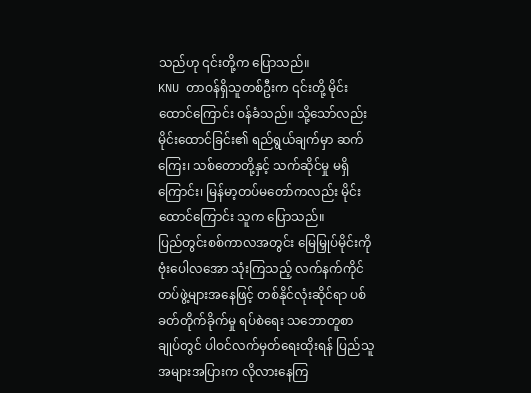သည်ဟု ၎င်းတို့က ပြောသည်။
KNU တာဝန်ရှိသူတစ်ဦးက ၎င်းတို့ မိုင်းထောင်ကြောင်း ဝန်ခံသည်။ သို့သော်လည်း မိုင်းထောင်ခြင်း၏ ရည်ရွယ်ချက်မှာ ဆက်ကြေး၊ သစ်တောတို့နှင့် သက်ဆိုင်မှု မရှိကြောင်း၊ မြန်မာ့တပ်မတော်ကလည်း မိုင်းထောင်ကြောင်း သူက ပြောသည်။
ပြည်တွင်းစစ်ကာလအတွင်း မြေမြှုပ်မိုင်းကို ဗုံးပေါလအော သုံးကြသည့် လက်နက်ကိုင်တပ်ဖွဲ့များအနေဖြင့် တစ်နိုင်လုံးဆိုင်ရာ ပစ်ခတ်တိုက်ခိုက်မှု ရပ်စဲရေး သဘောတူစာချုပ်တွင် ပါဝင်လက်မှတ်ရေးထိုးရန် ပြည်သူအများအပြားက လိုလားနေကြ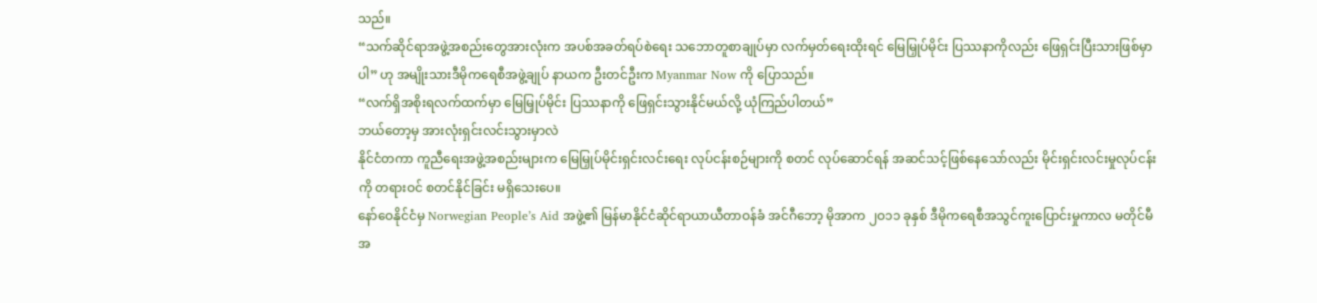သည်။
“သက်ဆိုင်ရာအဖွဲ့အစည်းတွေအားလုံးက အပစ်အခတ်ရပ်စဲရေး သဘောတူစာချုပ်မှာ လက်မှတ်ရေးထိုးရင် မြေမြှုပ်မိုင်း ပြဿနာကိုလည်း ဖြေရှင်းပြီးသားဖြစ်မှာပါ” ဟု အမျိုးသားဒီမိုကရေစီအဖွဲ့ချုပ် နာယက ဦးတင်ဦးက Myanmar Now ကို ပြောသည်။
“လက်ရှိအစိုးရလက်ထက်မှာ မြေမြှုပ်မိုင်း ပြဿနာကို ဖြေရှင်းသွားနိုင်မယ်လို့ ယုံကြည်ပါတယ်”
ဘယ်တော့မှ အားလုံးရှင်းလင်းသွားမှာလဲ
နိုင်ငံတကာ ကူညီရေးအဖွဲ့အစည်းများက မြေမြှုပ်မိုင်းရှင်းလင်းရေး လုပ်ငန်းစဉ်များကို စတင် လုပ်ဆောင်ရန် အဆင်သင့်ဖြစ်နေသော်လည်း မိုင်းရှင်းလင်းမှုလုပ်ငန်းကို တရားဝင် စတင်နိုင်ခြင်း မရှိသေးပေ။
နော်ဝေနိုင်ငံမှ Norwegian People’s Aid အဖွဲ့၏ မြန်မာနိုင်ငံဆိုင်ရာယာယီတာဝန်ခံ အင်ဂီဘော့ မိုအာက ၂ဝ၁၁ ခုနှစ် ဒီမိုကရေစီအသွင်ကူးပြောင်းမှုကာလ မတိုင်မီ အ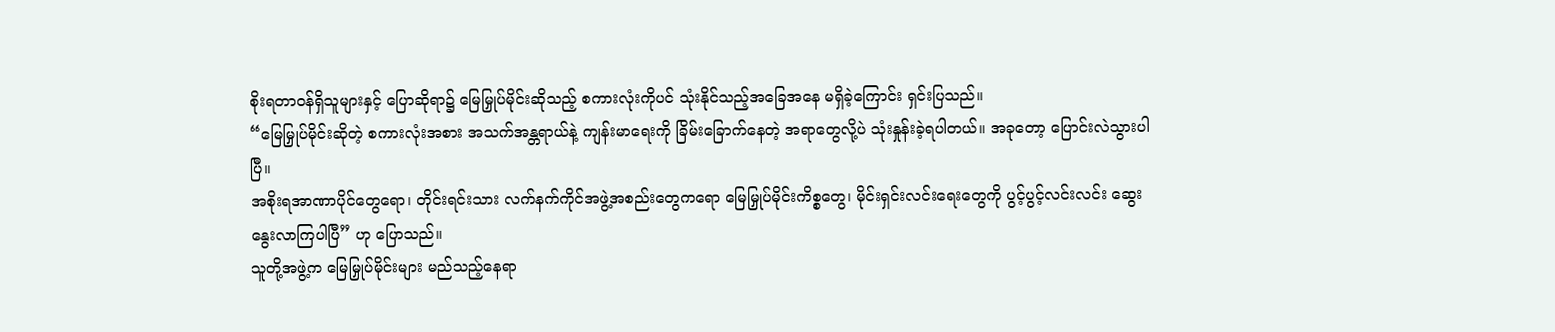စိုးရတာဝန်ရှိသူများနှင့် ပြောဆိုရာ၌ မြေမြှုပ်မိုင်းဆိုသည့် စကားလုံးကိုပင် သုံးနိုင်သည့်အခြေအနေ မရှိခဲ့ကြောင်း ရှင်းပြသည်။
“မြေမြှုပ်မိုင်းဆိုတဲ့ စကားလုံးအစား အသက်အန္တရာယ်နဲ့ ကျန်းမာရေးကို ခြိမ်းခြောက်နေတဲ့ အရာတွေလို့ပဲ သုံးနှုန်းခဲ့ရပါတယ်။ အခုတော့ ပြောင်းလဲသွားပါပြီ။
အစိုးရအာဏာပိုင်တွေရော၊ တိုင်းရင်းသား လက်နက်ကိုင်အဖွဲ့အစည်းတွေကရော မြေမြှုပ်မိုင်းကိစ္စတွေ၊ မိုင်းရှင်းလင်းရေးတွေကို ပွင့်ပွင့်လင်းလင်း ဆွေးနွေးလာကြပါပြီ” ဟု ပြောသည်။
သူတို့အဖွဲ့က မြေမြှုပ်မိုင်းများ မည်သည့်နေရာ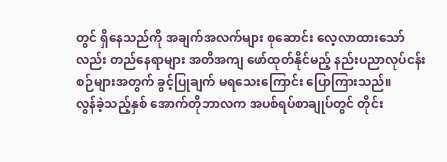တွင် ရှိနေသည်ကို အချက်အလက်များ စုဆောင်း လေ့လာထားသော်လည်း တည်နေရာများ အတိအကျ ဖော်ထုတ်နိုင်မည့် နည်းပညာလုပ်ငန်းစဉ်များအတွက် ခွင့်ပြုချက် မရသေးကြောင်း ပြောကြားသည်။
လွန်ခဲ့သည့်နှစ် အောက်တိုဘာလက အပစ်ရပ်စာချုပ်တွင် တိုင်း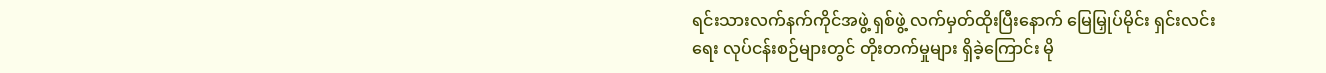ရင်းသားလက်နက်ကိုင်အဖွဲ့ ရှစ်ဖွဲ့ လက်မှတ်ထိုးပြီးနောက် မြေမြှုပ်မိုင်း ရှင်းလင်းရေး လုပ်ငန်းစဉ်များတွင် တိုးတက်မှုများ ရှိခဲ့ကြောင်း မို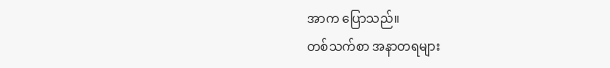အာက ပြောသည်။
တစ်သက်စာ အနာတရများ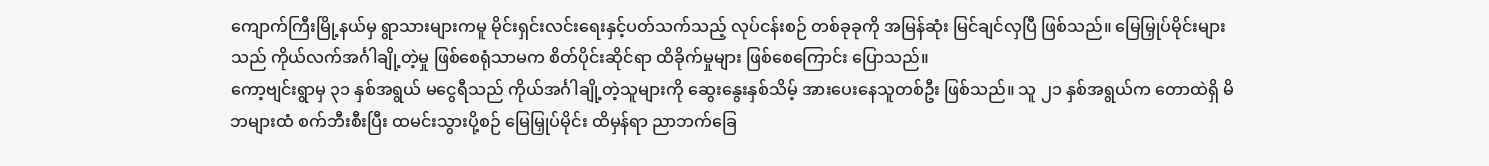ကျောက်ကြီးမြို့နယ်မှ ရွာသားများကမူ မိုင်းရှင်းလင်းရေးနှင့်ပတ်သက်သည့် လုပ်ငန်းစဉ် တစ်ခုခုကို အမြန်ဆုံး မြင်ချင်လှပြီ ဖြစ်သည်။ မြေမြှုပ်မိုင်းများသည် ကိုယ်လက်အင်္ဂါချို့တဲ့မှု ဖြစ်စေရုံသာမက စိတ်ပိုင်းဆိုင်ရာ ထိခိုက်မှုများ ဖြစ်စေကြောင်း ပြောသည်။
ကော့ဗျင်းရွာမှ ၃၁ နှစ်အရွယ် မငွေရီသည် ကိုယ်အင်္ဂါချို့တဲ့သူများကို ဆွေးနွေးနှစ်သိမ့် အားပေးနေသူတစ်ဦး ဖြစ်သည်။ သူ ၂၁ နှစ်အရွယ်က တောထဲရှိ မိဘများထံ စက်ဘီးစီးပြီး ထမင်းသွားပို့စဉ် မြေမြှုပ်မိုင်း ထိမှန်ရာ ညာဘက်ခြေ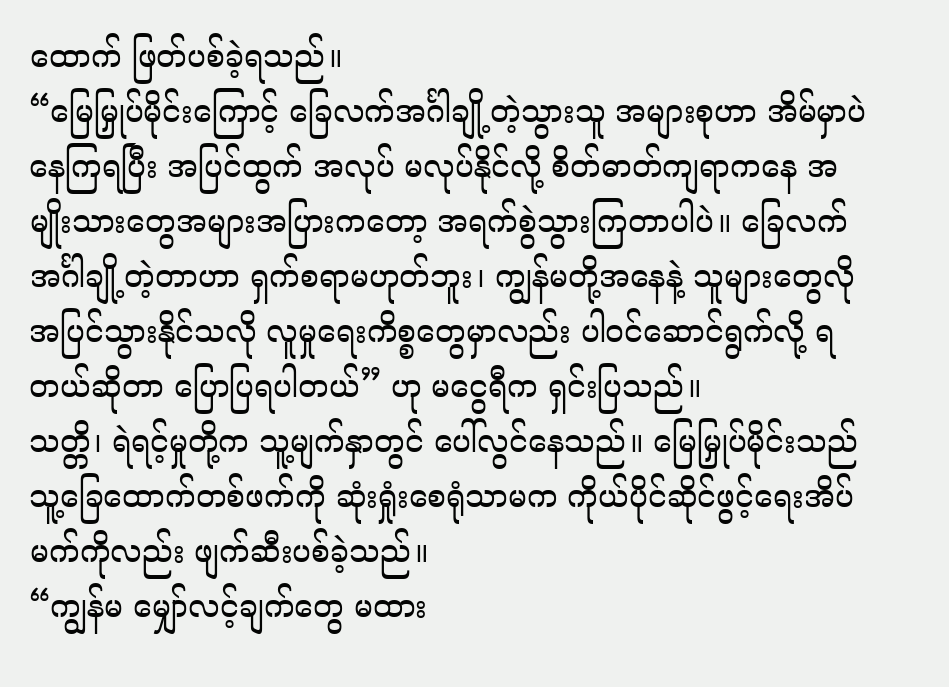ထောက် ဖြတ်ပစ်ခဲ့ရသည်။
“မြေမြှုပ်မိုင်းကြောင့် ခြေလက်အင်္ဂါချို့တဲ့သွားသူ အများစုဟာ အိမ်မှာပဲ နေကြရပြီး အပြင်ထွက် အလုပ် မလုပ်နိုင်လို့ စိတ်ဓာတ်ကျရာကနေ အမျိုးသားတွေအများအပြားကတော့ အရက်စွဲသွားကြတာပါပဲ။ ခြေလက်အင်္ဂါချို့တဲ့တာဟာ ရှက်စရာမဟုတ်ဘူး၊ ကျွန်မတို့အနေနဲ့ သူများတွေလို အပြင်သွားနိုင်သလို လူမှုရေးကိစ္စတွေမှာလည်း ပါဝင်ဆောင်ရွက်လို့ ရတယ်ဆိုတာ ပြောပြရပါတယ်” ဟု မငွေရီက ရှင်းပြသည်။
သတ္တိ၊ ရဲရင့်မှုတို့က သူ့မျက်နှာတွင် ပေါ်လွင်နေသည်။ မြေမြှုပ်မိုင်းသည် သူ့ခြေထောက်တစ်ဖက်ကို ဆုံးရှုံးစေရုံသာမက ကိုယ်ပိုင်ဆိုင်ဖွင့်ရေးအိပ်မက်ကိုလည်း ဖျက်ဆီးပစ်ခဲ့သည်။
“ကျွန်မ မျှော်လင့်ချက်တွေ မထား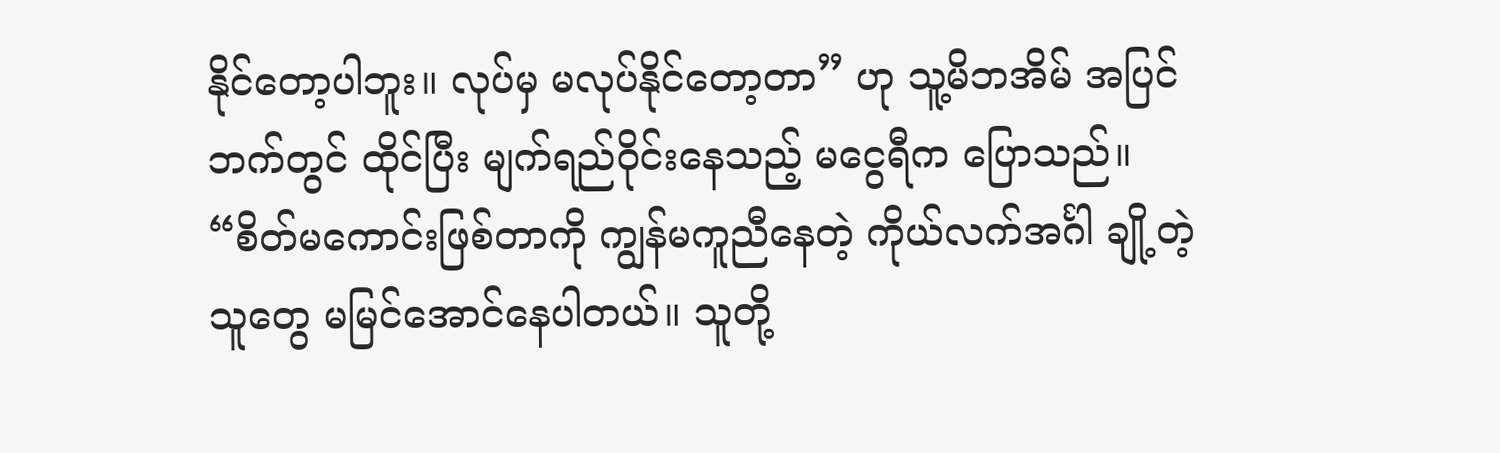နိုင်တော့ပါဘူး။ လုပ်မှ မလုပ်နိုင်တော့တာ” ဟု သူ့မိဘအိမ် အပြင်ဘက်တွင် ထိုင်ပြီး မျက်ရည်ဝိုင်းနေသည့် မငွေရီက ပြောသည်။
“စိတ်မကောင်းဖြစ်တာကို ကျွန်မကူညီနေတဲ့ ကိုယ်လက်အင်္ဂါ ချို့တဲ့သူတွေ မမြင်အောင်နေပါတယ်။ သူတို့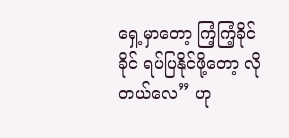ရှေ့မှာတော့ ကြံ့ကြံ့ခိုင်ခိုင် ရပ်ပြနိုင်ဖို့တော့ လိုတယ်လေ” ဟု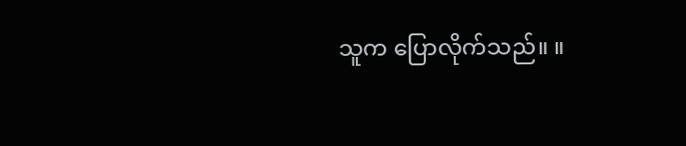သူက ပြောလိုက်သည်။ ။